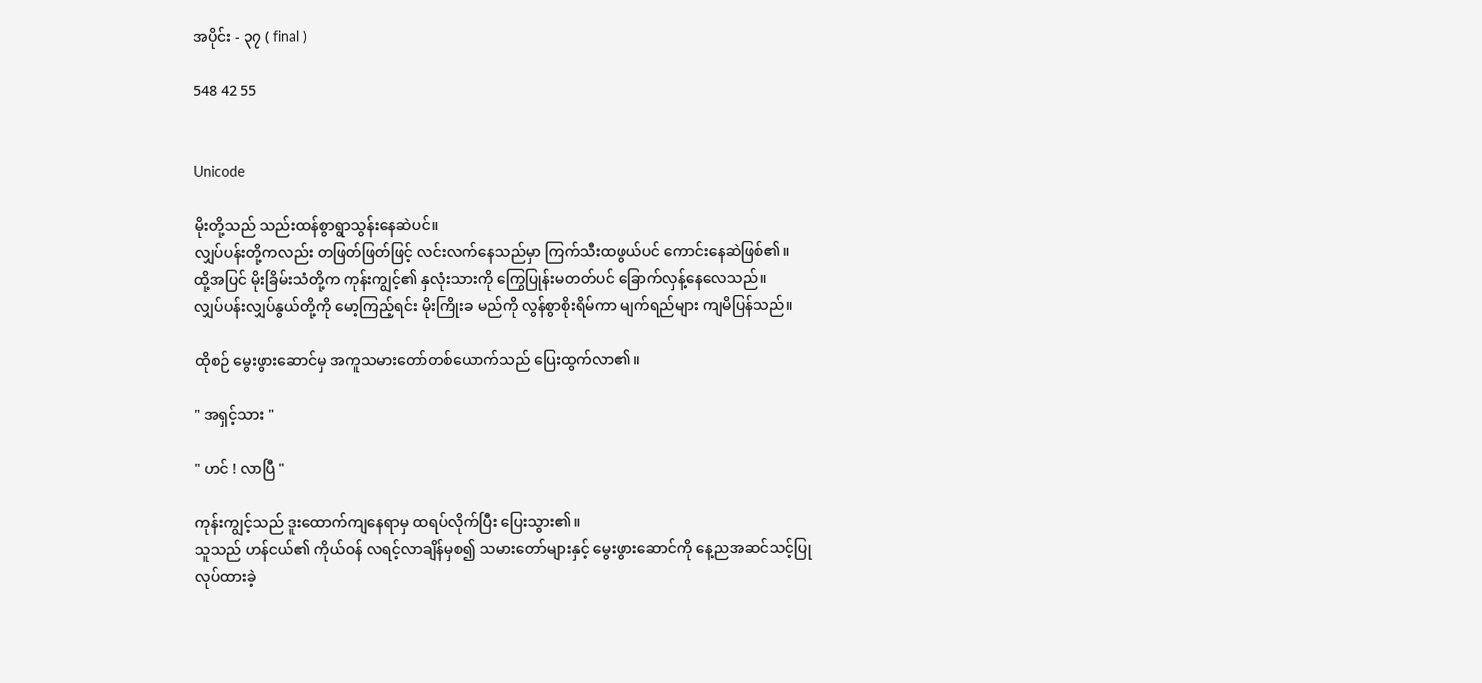အပိုင်း - ၃၇ ( final )

548 42 55


Unicode

မိုးတို့သည် သည်းထန်စွာရွာသွန်းနေဆဲပင်။
လျှပ်ပန်းတို့ကလည်း တဖြတ်ဖြတ်ဖြင့် လင်းလက်နေသည်မှာ ကြက်သီးထဖွယ်ပင် ကောင်းနေဆဲဖြစ်၏။
ထို့အပြင် မိုးခြိမ်းသံတို့က ကုန်းကျွင့်၏ နှလုံးသားကို ကြွေပြုန်းမတတ်ပင် ခြောက်လှန့်နေလေသည်။
လျှပ်ပန်းလျှပ်နွယ်တို့ကို မော့ကြည့်ရင်း မိုးကြိုးခ မည်ကို လွန်စွာစိုးရိမ်ကာ မျက်ရည်များ ကျမိပြန်သည်။

ထိုစဉ် မွေးဖွားဆောင်မှ အကူသမားတော်တစ်ယောက်သည် ပြေးထွက်လာ၏။

" အရှင့်သား "

" ဟင် ! လာပြီ "

ကုန်းကျွင့်သည် ဒူးထောက်ကျနေရာမှ ထရပ်လိုက်ပြီး ပြေးသွား၏။
သူသည် ဟန်ငယ်၏ ကိုယ်ဝန် လရင့်လာချိန်မှစ၍ သမားတော်များနှင့် မွေးဖွားဆောင်ကို နေ့ညအဆင်သင့်ပြုလုပ်ထားခဲ့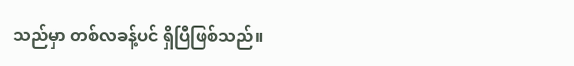သည်မှာ တစ်လခန့်ပင် ရှိပြီဖြစ်သည်။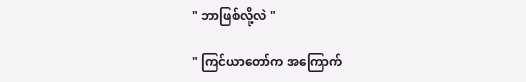" ဘာဖြစ်လို့လဲ "

" ကြင်ယာတော်က အကြောက်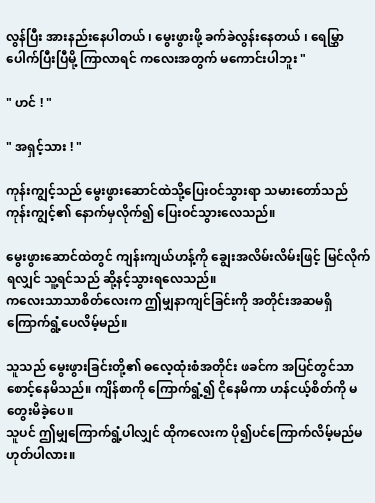လွန်ပြီး အားနည်းနေပါတယ် ၊ မွေးဖွားဖို့ ခက်ခဲလွန်းနေတယ် ၊ ရေမြွှာပေါက်ပြီးပြီမို့ ကြာလာရင် ကလေးအတွက် မကောင်းပါဘူး "

" ဟင် ! "

" အရှင့်သား ! "

ကုန်းကျွင့်သည် မွေးဖွားဆောင်ထဲသို့ပြေးဝင်သွားရာ သမားတော်သည် ကုန်းကျွင့်၏ နောက်မှလိုက်၍ ပြေးဝင်သွားလေသည်။

မွေးဖွားဆောင်ထဲတွင် ကျန်းကျယ်ဟန့်ကို ချွေးအလိမ်းလိမ်းဖြင့် မြင်လိုက်ရလျှင် သူ့ရင်သည် ဆို့နင့်သွားရလေသည်။
ကလေးသာသာစိတ်လေးက ဤမျှနာကျင်ခြင်းကို အတိုင်းအဆမရှိ ကြောက်ရွံ့ပေလိမ့်မည်။

သူသည် မွေးဖွားခြင်းတို့၏ ဓလေ့ထုံးစံအတိုင်း ဖခင်က အပြင်တွင်သာစောင့်နေမိသည်။ ကျိန်စာကို ကြောက်ရွံ့၍ ငိုနေမိကာ ဟန်ငယ့်စိတ်ကို မတွေးမိခဲ့ပေ။
သူပင် ဤမျှကြောက်ရွံ့ပါလျှင် ထိုကလေးက ပို၍ပင်ကြောက်လိမ့်မည်မဟုတ်ပါလား။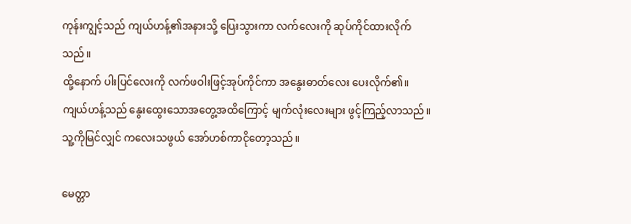ကုန်းကျွင့်သည် ကျယ်ဟန့်၏အနားသို့ ပြေးသွားကာ လက်လေးကို ဆုပ်ကိုင်ထားလိုက်သည်။
ထို့နောက် ပါးပြင်လေးကို လက်ဖဝါးဖြင့်အုပ်ကိုင်ကာ အ‌နွေးဓာတ်လေး ပေးလိုက်၏။
ကျယ်ဟန့်သည် နွေးထွေးသောအတွေ့အထိကြောင့် မျက်လုံးလေးများ ဖွင့်ကြည့်လာသည်။
သူ့ကိုမြင်လျှင် ကလေးသဖွယ် အော်ဟစ်ကာငိုတော့သည်။

မေတ္တာ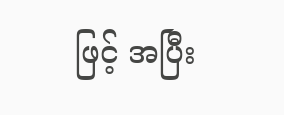ဖြင့် အပြီး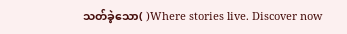သတ်ခဲ့‌သော( )Where stories live. Discover now